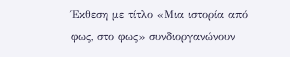Έκθεση με τίτλο «Μια ιστορία από φως, στο φως» συνδιοργανώνουν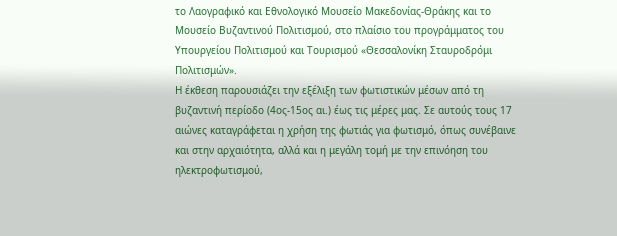το Λαογραφικό και Εθνολογικό Μουσείο Μακεδονίας-Θράκης και το Μουσείο Βυζαντινού Πολιτισμού, στο πλαίσιο του προγράμματος του Υπουργείου Πολιτισμού και Τουρισμού «Θεσσαλονίκη Σταυροδρόμι Πολιτισμών».
Η έκθεση παρουσιάζει την εξέλιξη των φωτιστικών μέσων από τη βυζαντινή περίοδο (4ος-15ος αι.) έως τις μέρες μας. Σε αυτούς τους 17 αιώνες καταγράφεται η χρήση της φωτιάς για φωτισμό, όπως συνέβαινε και στην αρχαιότητα, αλλά και η μεγάλη τομή με την επινόηση του ηλεκτροφωτισμού,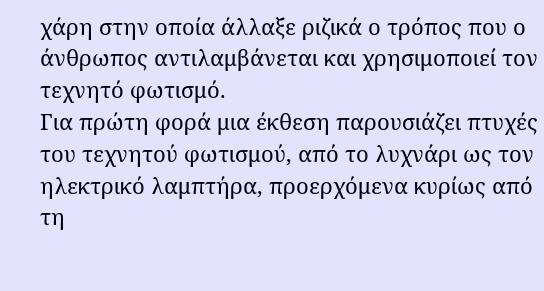χάρη στην οποία άλλαξε ριζικά ο τρόπος που ο άνθρωπος αντιλαμβάνεται και χρησιμοποιεί τον τεχνητό φωτισμό.
Για πρώτη φορά μια έκθεση παρουσιάζει πτυχές του τεχνητού φωτισμού, από το λυχνάρι ως τον ηλεκτρικό λαμπτήρα, προερχόμενα κυρίως από τη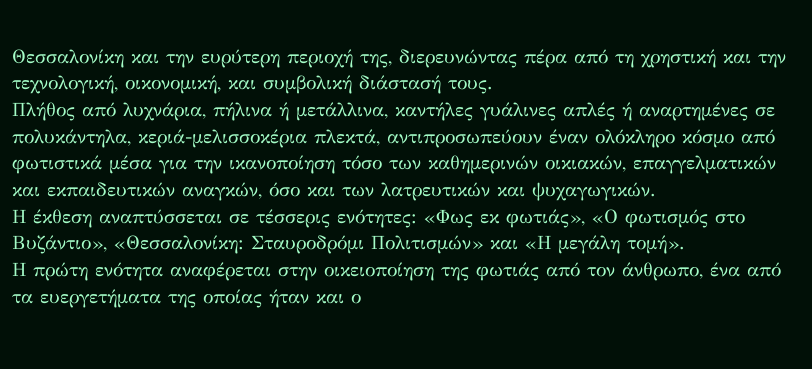Θεσσαλονίκη και την ευρύτερη περιοχή της, διερευνώντας πέρα από τη χρηστική και την τεχνολογική, οικονομική, και συμβολική διάστασή τους.
Πλήθος από λυχνάρια, πήλινα ή μετάλλινα, καντήλες γυάλινες απλές ή αναρτημένες σε πολυκάντηλα, κεριά-μελισσοκέρια πλεκτά, αντιπροσωπεύουν έναν ολόκληρο κόσμο από φωτιστικά μέσα για την ικανοποίηση τόσο των καθημερινών οικιακών, επαγγελματικών και εκπαιδευτικών αναγκών, όσο και των λατρευτικών και ψυχαγωγικών.
Η έκθεση αναπτύσσεται σε τέσσερις ενότητες: «Φως εκ φωτιάς», «Ο φωτισμός στο Βυζάντιο», «Θεσσαλονίκη: Σταυροδρόμι Πολιτισμών» και «Η μεγάλη τομή».
Η πρώτη ενότητα αναφέρεται στην οικειοποίηση της φωτιάς από τον άνθρωπο, ένα από τα ευεργετήματα της οποίας ήταν και ο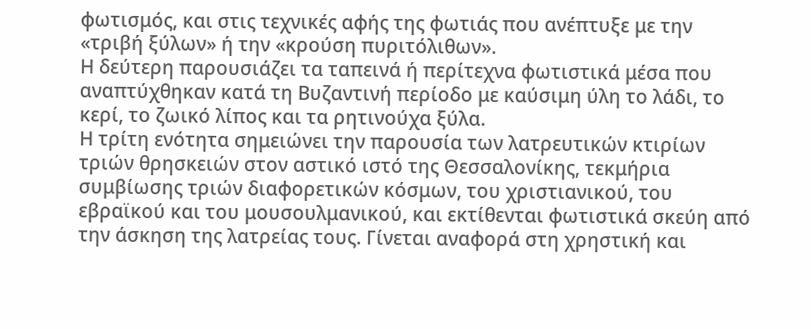φωτισμός, και στις τεχνικές αφής της φωτιάς που ανέπτυξε με την «τριβή ξύλων» ή την «κρούση πυριτόλιθων».
Η δεύτερη παρουσιάζει τα ταπεινά ή περίτεχνα φωτιστικά μέσα που αναπτύχθηκαν κατά τη Βυζαντινή περίοδο με καύσιμη ύλη το λάδι, το κερί, το ζωικό λίπος και τα ρητινούχα ξύλα.
Η τρίτη ενότητα σημειώνει την παρουσία των λατρευτικών κτιρίων τριών θρησκειών στον αστικό ιστό της Θεσσαλονίκης, τεκμήρια συμβίωσης τριών διαφορετικών κόσμων, του χριστιανικού, του εβραϊκού και του μουσουλμανικού, και εκτίθενται φωτιστικά σκεύη από την άσκηση της λατρείας τους. Γίνεται αναφορά στη χρηστική και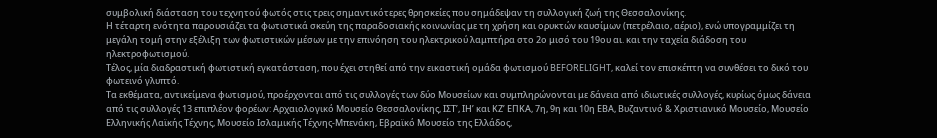συμβολική διάσταση του τεχνητού φωτός στις τρεις σημαντικότερες θρησκείες που σημάδεψαν τη συλλογική ζωή της Θεσσαλονίκης.
Η τέταρτη ενότητα παρουσιάζει τα φωτιστικά σκεύη της παραδοσιακής κοινωνίας με τη χρήση και ορυκτών καυσίμων (πετρέλαιο, αέριο), ενώ υπογραμμίζει τη μεγάλη τομή στην εξέλιξη των φωτιστικών μέσων με την επινόηση του ηλεκτρικού λαμπτήρα στο 2ο μισό του 19ου αι. και την ταχεία διάδοση του ηλεκτροφωτισμού.
Τέλος, μία διαδραστική φωτιστική εγκατάσταση, που έχει στηθεί από την εικαστική ομάδα φωτισμού BEFORELIGHT, καλεί τον επισκέπτη να συνθέσει το δικό του φωτεινό γλυπτό.
Τα εκθέματα, αντικείμενα φωτισμού, προέρχονται από τις συλλογές των δύο Μουσείων και συμπληρώνονται με δάνεια από ιδιωτικές συλλογές, κυρίως όμως δάνεια από τις συλλογές 13 επιπλέον φορέων: Αρχαιολογικό Μουσείο Θεσσαλονίκης, ΙΣΤ’, ΙΗ’ και ΚΖ’ ΕΠΚΑ, 7η, 9η και 10η ΕΒΑ, Βυζαντινό & Χριστιανικό Μουσείο, Μουσείο Ελληνικής Λαϊκής Τέχνης, Μουσείο Ισλαμικής Τέχνης-Μπενάκη, Εβραϊκό Μουσείο της Ελλάδος,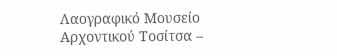Λαογραφικό Μουσείο Αρχοντικού Τοσίτσα –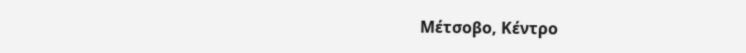Μέτσοβο, Κέντρο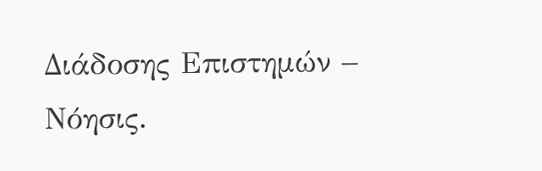Διάδοσης Επιστημών – Νόησις.